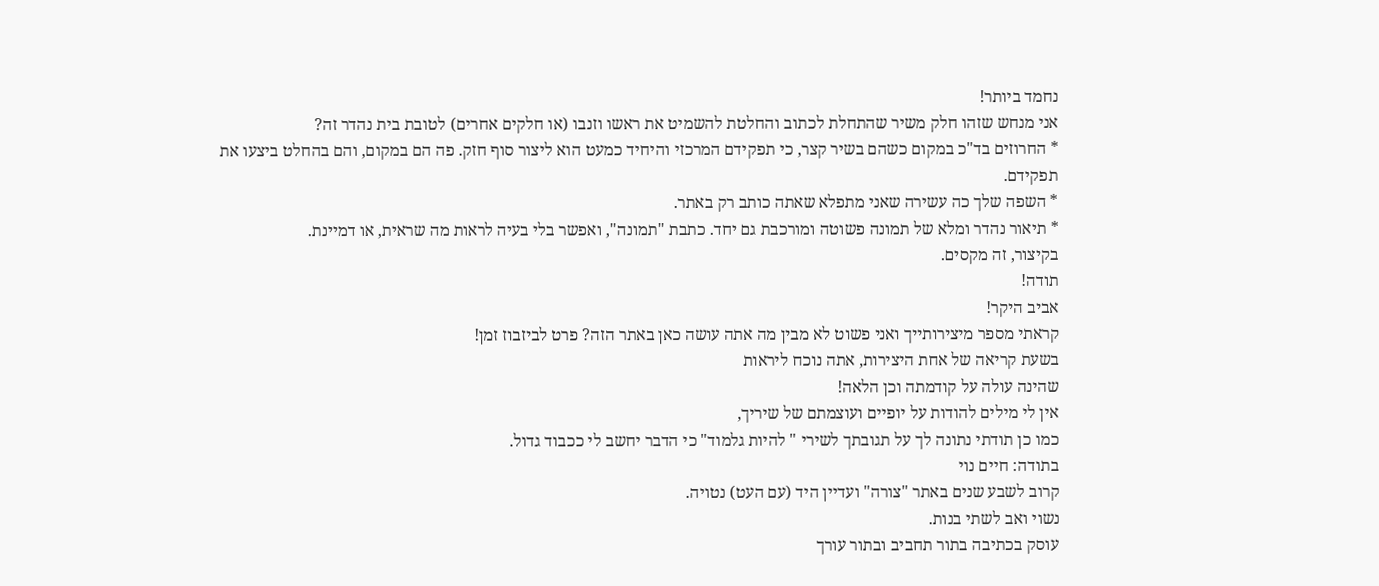נחמד ביותר!
אני מנחש שזהו חלק משיר שהתחלת לכתוב והחלטת להשמיט את ראשו וזנבו (או חלקים אחרים) לטובת בית נהדר זה?
* החרוזים בד"כ במקום כשהם בשיר קצר, כי תפקידם המרכזי והיחיד כמעט הוא ליצור סוף חזק. פה הם במקום, והם בהחלט ביצעו את תפקידם.
* השפה שלך כה עשירה שאני מתפלא שאתה כותב רק באתר.
* תיאור נהדר ומלא של תמונה פשוטה ומורכבת גם יחד. כתבת "תמונה", ואפשר בלי בעיה לראות מה שראית, או דמיינת.
בקיצור, זה מקסים.
תודה!
אביב היקר!
קראתי מספר מיצירותייך ואני פשוט לא מבין מה אתה עושה כאן באתר הזה? פרט לביזבוז זמן!
בשעת קריאה של אחת היצירות, אתה נוכח ליראות
שהינה עולה על קודמתה וכן הלאה!
אין לי מילים להודות על יופיים ועוצמתם של שיריך,
כמו כן תודתי נתונה לך על תגובתך לשירי " להיות גלמוד" כי הדבר יחשב לי ככבוד גדול.
בתודה: חיים נוי
קרוב לשבע שנים באתר "צורה" ועדיין היד (עם העט) נטויה.
נשוי ואב לשתי בנות.
עוסק בכתיבה בתור תחביב ובתור עורך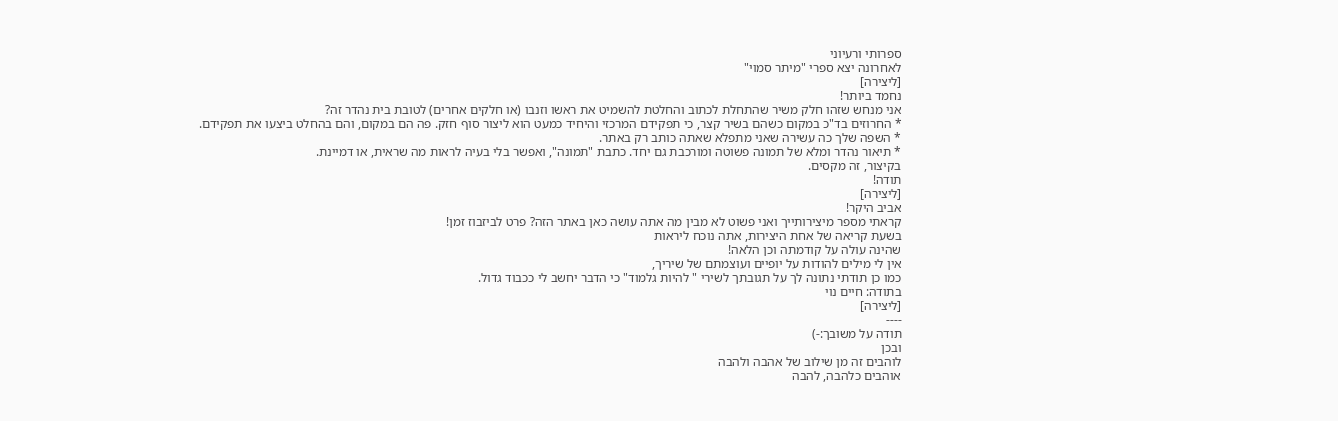ספרותי ורעיוני
לאחרונה יצא ספרי "מיתר סמוי"
[ליצירה]
נחמד ביותר!
אני מנחש שזהו חלק משיר שהתחלת לכתוב והחלטת להשמיט את ראשו וזנבו (או חלקים אחרים) לטובת בית נהדר זה?
* החרוזים בד"כ במקום כשהם בשיר קצר, כי תפקידם המרכזי והיחיד כמעט הוא ליצור סוף חזק. פה הם במקום, והם בהחלט ביצעו את תפקידם.
* השפה שלך כה עשירה שאני מתפלא שאתה כותב רק באתר.
* תיאור נהדר ומלא של תמונה פשוטה ומורכבת גם יחד. כתבת "תמונה", ואפשר בלי בעיה לראות מה שראית, או דמיינת.
בקיצור, זה מקסים.
תודה!
[ליצירה]
אביב היקר!
קראתי מספר מיצירותייך ואני פשוט לא מבין מה אתה עושה כאן באתר הזה? פרט לביזבוז זמן!
בשעת קריאה של אחת היצירות, אתה נוכח ליראות
שהינה עולה על קודמתה וכן הלאה!
אין לי מילים להודות על יופיים ועוצמתם של שיריך,
כמו כן תודתי נתונה לך על תגובתך לשירי " להיות גלמוד" כי הדבר יחשב לי ככבוד גדול.
בתודה: חיים נוי
[ליצירה]
----
תודה על משובך:-)
ובכן
לוהבים זה מן שילוב של אהבה ולהבה
אוהבים כלהבה, להבה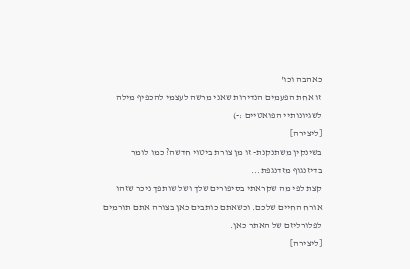כאהבה וכו'
זו אחת הפעמים הנדירות שאני מרשה לעצמי להכפיף מילה לשגיונותיי הפואטיים :-)
[ליצירה]
בשינקין משתנקנת- זו מן צורת ביטוי חדשה? כמו לומר בדיזנגוף מזדנגפת...
קצת לפי מה שקראתי בסיפורים שלך ושל שותפך ניכר שזהו אורח החיים שלכם. וכשאתם כותבים כאן בצורה אתם תורמים לפלורליזם של האתר כאן.
[ליצירה]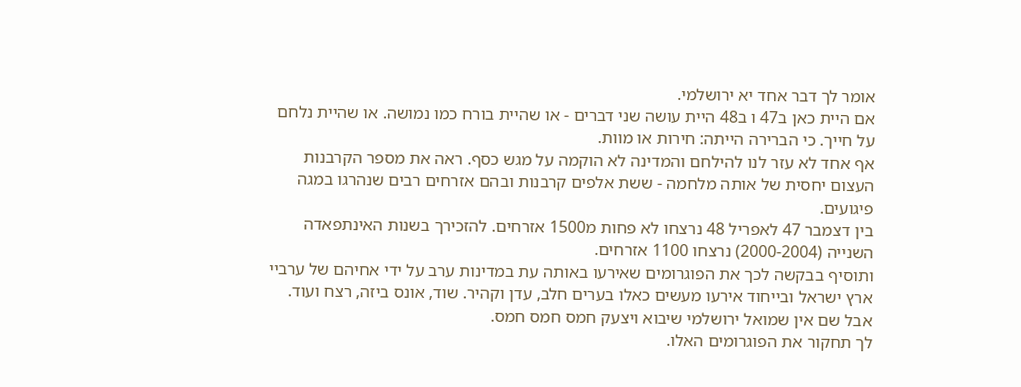אומר לך דבר אחד יא ירושלמי.
אם היית כאן ב47 ו ב48 היית עושה שני דברים - או שהיית בורח כמו נמושה. או שהיית נלחם על חייך. כי הברירה הייתה: חירות או מוות.
אף אחד לא עזר לנו להילחם והמדינה לא הוקמה על מגש כסף. ראה את מספר הקרבנות העצום יחסית של אותה מלחמה - ששת אלפים קרבנות ובהם אזרחים רבים שנהרגו במגה פיגועים.
בין דצמבר 47 לאפריל 48 נרצחו לא פחות מ1500 אזרחים. להזכירך בשנות האינתפאדה השנייה (2000-2004) נרצחו 1100 אזרחים.
ותוסיף בבקשה לכך את הפוגרומים שאירעו באותה עת במדינות ערב על ידי אחיהם של ערביי ארץ ישראל ובייחוד אירעו מעשים כאלו בערים חלב, עדן וקהיר. שוד, אונס ביזה, רצח ועוד. אבל שם אין שמואל ירושלמי שיבוא ויצעק חמס חמס חמס.
לך תחקור את הפוגרומים האלו.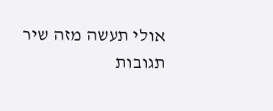אולי תעשה מזה שיר
תגובות